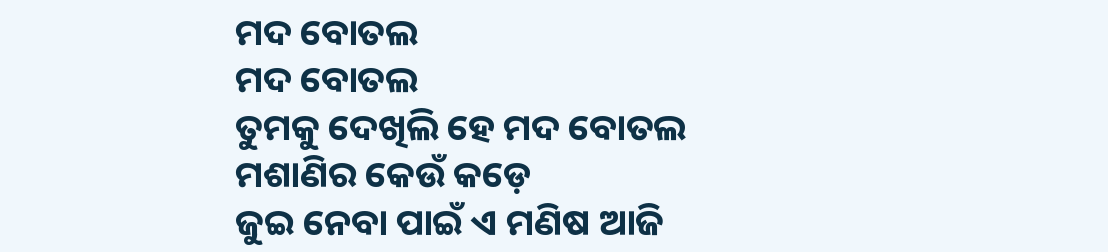ମଦ ବୋତଲ
ମଦ ବୋତଲ
ତୁମକୁ ଦେଖିଲି ହେ ମଦ ବୋତଲ
ମଶାଣିର କେଉଁ କଡ଼େ
ଜୁଇ ନେବା ପାଇଁ ଏ ମଣିଷ ଆଜି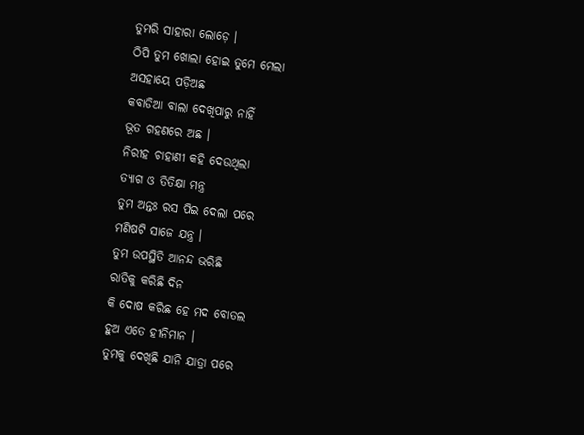ତୁମରି ସାହାରା ଲୋଡ଼େ ।
ଠିପି ତୁମ ଖୋଲା ହୋଇ ତୁମେ ମେଲା
ଅସହାୟେ ପଡ଼ିଅଛ
କବାଡିଆ ବାଲା ଦେଖିପାରୁ ନାହିଁ
ଭୂତ ଗହଣରେ ଅଛ ।
ନିରୀହ ଚାହାଣୀ କହି ଦେଉଥିଲା
ତ୍ୟାଗ ଓ ତିତିକ୍ଷା ମନ୍ତ୍ର
ତୁମ ଅନ୍ତଃ ରସ ପିଇ ଦେଲା ପରେ
ମଣିଷଟି ସାଜେ ଯନ୍ତ୍ର ।
ତୁମ ଉପସ୍ଥିତି ଆନନ୍ଦ ଭରିଛି
ରାତିକୁ କରିଛି ଦିନ
କି ଦୋଷ କରିଛ ହେ ମଦ ବୋତଲ
ହୁଅ ଏତେ ହୀନିମାନ ।
ତୁମକୁ ଦେଖିଛି ଯାନି ଯାତ୍ରା ପରେ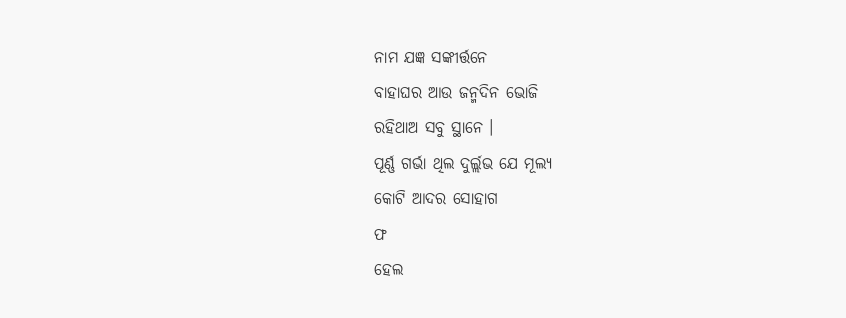ନାମ ଯଜ୍ଞ ସଙ୍କୀର୍ତ୍ତନେ
ବାହାଘର ଆଉ ଜନ୍ମଦିନ ଭୋଜି
ରହିଥାଅ ସବୁ ସ୍ଥାନେ ।
ପୂର୍ଣ୍ଣ ଗର୍ଭା ଥିଲ ଦୁର୍ଲ୍ଲଭ ଯେ ମୂଲ୍ୟ
କୋଟି ଆଦର ସୋହାଗ
ଫ
ହେଲ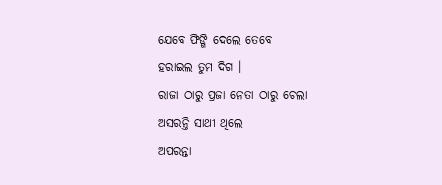ଯେବେ ଫିଙ୍ଗି ଦେଲେ ତେବେ
ହରାଇଲ ତୁମ ଦିଗ ।
ରାଜା ଠାରୁ ପ୍ରଜା ନେତା ଠାରୁ ଚେଲା
ଅସରନ୍ତି ସାଥୀ ଥିଲେ
ଅପରନ୍ତା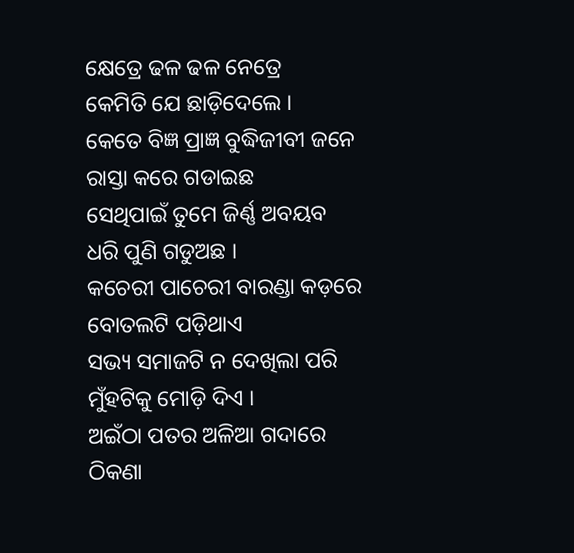କ୍ଷେତ୍ରେ ଢଳ ଢଳ ନେତ୍ରେ
କେମିତି ଯେ ଛାଡ଼ିଦେଲେ ।
କେତେ ବିଜ୍ଞ ପ୍ରାଜ୍ଞ ବୁଦ୍ଧିଜୀବୀ ଜନେ
ରାସ୍ତା କରେ ଗଡାଇଛ
ସେଥିପାଇଁ ତୁମେ ଜିର୍ଣ୍ଣ ଅବୟବ
ଧରି ପୁଣି ଗଡୁଅଛ ।
କଚେରୀ ପାଚେରୀ ବାରଣ୍ଡା କଡ଼ରେ
ବୋତଲଟି ପଡ଼ିଥାଏ
ସଭ୍ୟ ସମାଜଟି ନ ଦେଖିଲା ପରି
ମୁଁହଟିକୁ ମୋଡ଼ି ଦିଏ ।
ଅଇଁଠା ପତର ଅଳିଆ ଗଦାରେ
ଠିକଣା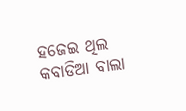ହଜେଇ ଥିଲ
କବାଡିଆ ବାଲା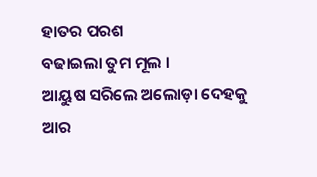ହାତର ପରଶ
ବଢାଇଲା ତୁମ ମୂଲ ।
ଆୟୁଷ ସରିଲେ ଅଲୋଡ଼ା ଦେହକୁ
ଆର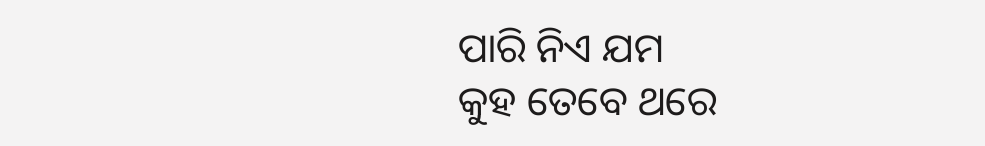ପାରି ନିଏ ଯମ
କୁହ ତେବେ ଥରେ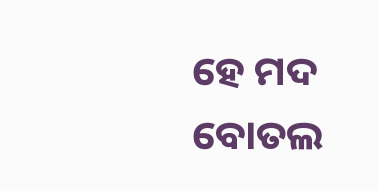ହେ ମଦ ବୋତଲ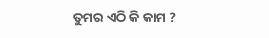ତୁମର ଏଠି କି କାମ ?